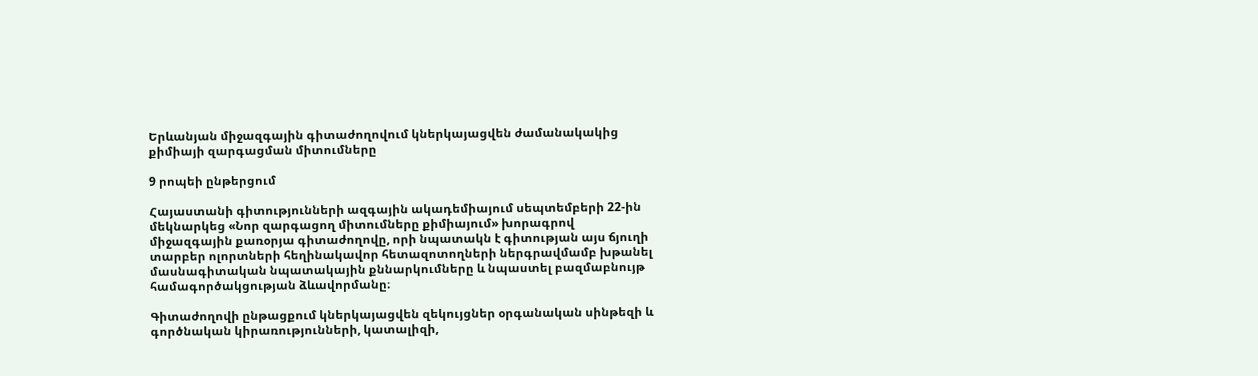Երևանյան միջազգային գիտաժողովում կներկայացվեն ժամանակակից քիմիայի զարգացման միտումները

9 րոպեի ընթերցում

Հայաստանի գիտությունների ազգային ակադեմիայում սեպտեմբերի 22-ին մեկնարկեց «Նոր զարգացող միտումները քիմիայում» խորագրով միջազգային քառօրյա գիտաժողովը, որի նպատակն է գիտության այս ճյուղի տարբեր ոլորտների հեղինակավոր հետազոտողների ներգրավմամբ խթանել մասնագիտական նպատակային քննարկումները և նպաստել բազմաբնույթ համագործակցության ձևավորմանը։

Գիտաժողովի ընթացքում կներկայացվեն զեկույցներ օրգանական սինթեզի և գործնական կիրառությունների, կատալիզի,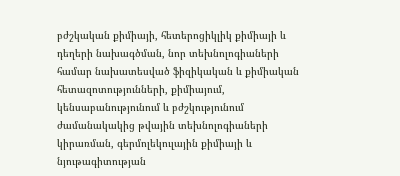բժշկական քիմիայի, հետերոցիկլիկ քիմիայի և դեղերի նախագծման, նոր տեխնոլոգիաների համար նախատեսված ֆիզիկական և քիմիական հետազոտությունների, քիմիայում, կենսաբանությունում և բժշկությունում ժամանակակից թվային տեխնոլոգիաների կիրառման, գերմոլեկուլային քիմիայի և նյութագիտության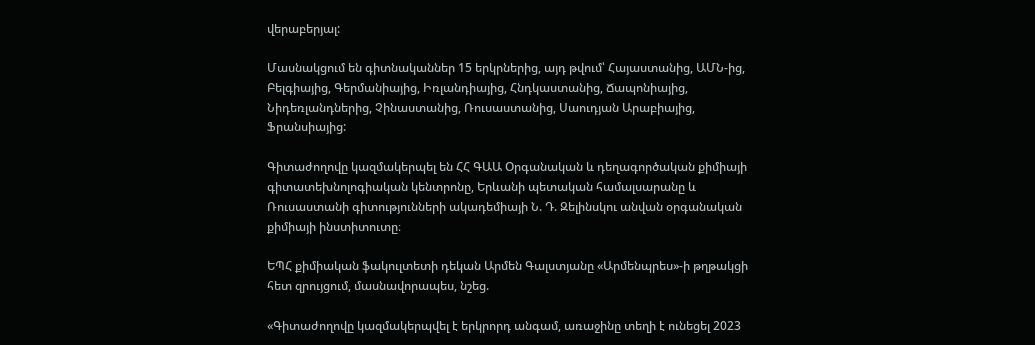վերաբերյալ:

Մասնակցում են գիտնականներ 15 երկրներից, այդ թվում՝ Հայաստանից, ԱՄՆ-ից, Բելգիայից, Գերմանիայից, Իռլանդիայից, Հնդկաստանից, Ճապոնիայից, Նիդեռլանդներից, Չինաստանից, Ռուսաստանից, Սաուդյան Արաբիայից, Ֆրանսիայից:

Գիտաժողովը կազմակերպել են ՀՀ ԳԱԱ Oրգանական և դեղագործական քիմիայի գիտատեխնոլոգիական կենտրոնը, Երևանի պետական համալսարանը և Ռուսաստանի գիտությունների ակադեմիայի Ն. Դ. Զելինսկու անվան օրգանական քիմիայի ինստիտուտը։

ԵՊՀ քիմիական ֆակուլտետի դեկան Արմեն Գալստյանը «Արմենպրես»-ի թղթակցի հետ զրույցում, մասնավորապես, նշեց.

«Գիտաժողովը կազմակերպվել է երկրորդ անգամ, առաջինը տեղի է ունեցել 2023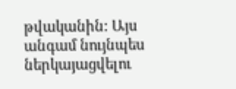թվականին: Այս անգամ նույնպես ներկայացվելու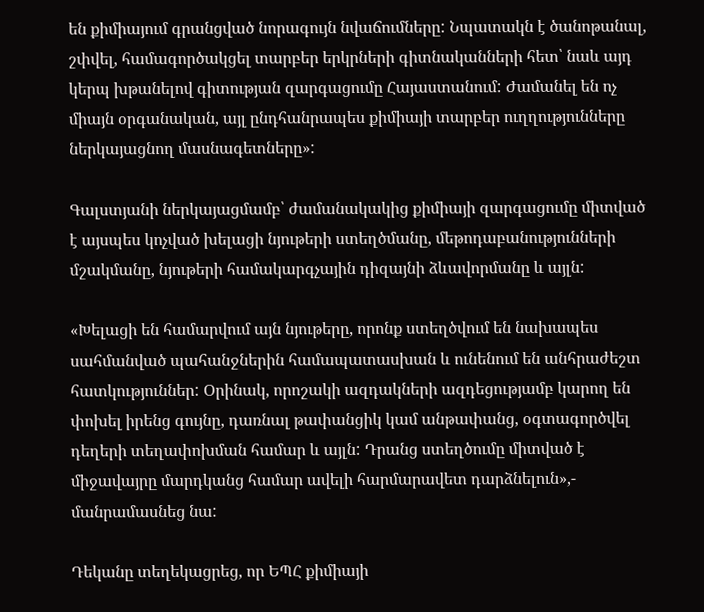են քիմիայում գրանցված նորագույն նվաճումները: Նպատակն է ծանոթանալ, շփվել, համագործակցել տարբեր երկրների գիտնականների հետ՝ նաև այդ կերպ խթանելով գիտության զարգացումը Հայաստանում: Ժամանել են ոչ միայն օրգանական, այլ ընդհանրապես քիմիայի տարբեր ուղղությունները ներկայացնող մասնագետները»:

Գալստյանի ներկայացմամբ՝ ժամանակակից քիմիայի զարգացումը միտված է այսպես կոչված խելացի նյութերի ստեղծմանը, մեթոդաբանությունների մշակմանը, նյութերի համակարգչային դիզայնի ձևավորմանը և այլն:

«Խելացի են համարվում այն նյութերը, որոնք ստեղծվում են նախապես սահմանված պահանջներին համապատասխան և ունենում են անհրաժեշտ հատկություններ: Օրինակ, որոշակի ազդակների ազդեցությամբ կարող են փոխել իրենց գույնը, դառնալ թափանցիկ կամ անթափանց, օգտագործվել դեղերի տեղափոխման համար և այլն: Դրանց ստեղծումը միտված է միջավայրը մարդկանց համար ավելի հարմարավետ դարձնելուն»,- մանրամասնեց նա:

Դեկանը տեղեկացրեց, որ ԵՊՀ քիմիայի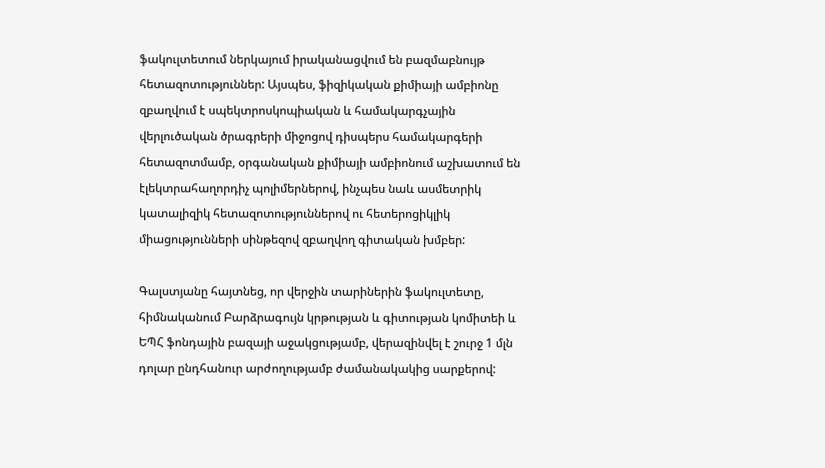ֆակուլտետում ներկայում իրականացվում են բազմաբնույթ հետազոտություններ: Այսպես, ֆիզիկական քիմիայի ամբիոնը զբաղվում է սպեկտրոսկոպիական և համակարգչային վերլուծական ծրագրերի միջոցով դիսպերս համակարգերի հետազոտմամբ, օրգանական քիմիայի ամբիոնում աշխատում են էլեկտրահաղորդիչ պոլիմերներով, ինչպես նաև ասմետրիկ կատալիզիկ հետազոտություններով ու հետերոցիկլիկ միացությունների սինթեզով զբաղվող գիտական խմբեր:

Գալստյանը հայտնեց, որ վերջին տարիներին ֆակուլտետը, հիմնականում Բարձրագույն կրթության և գիտության կոմիտեի և ԵՊՀ ֆոնդային բազայի աջակցությամբ, վերազինվել է շուրջ 1 մլն դոլար ընդհանուր արժողությամբ ժամանակակից սարքերով: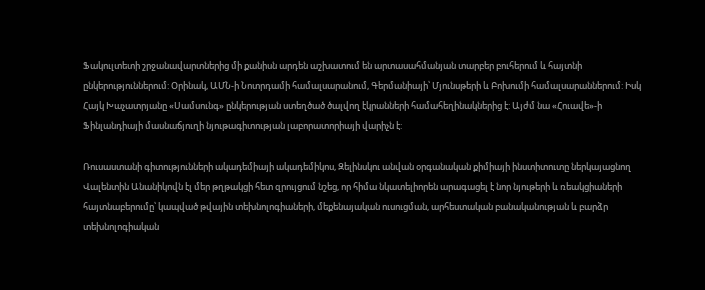Ֆակուլտետի շրջանավարտներից մի քանիսն արդեն աշխատում են արտասահմանյան տարբեր բուհերում և հայտնի ընկերություններում: Օրինակ, ԱՄՆ-ի Նոտրդամի համալսարանում, Գերմանիայի՝ Մյունսթերի և Բոխումի համալսարաններում: Իսկ Հայկ Խաչատրյանը «Սամսունգ» ընկերության ստեղծած ծալվող էկրանների համահեղինակներից է: Այժմ նա «Հուավե»-ի Ֆինլանդիայի մասնաճյուղի նյութագիտության լաբորատորիայի վարիչն է:

Ռուսաստանի գիտությունների ակադեմիայի ակադեմիկոս, Զելինսկու անվան օրգանական քիմիայի ինստիտուտը ներկայացնող Վալենտին Անանիկովն էլ մեր թղթակցի հետ զրույցում նշեց, որ հիմա նկատելիորեն արագացել է նոր նյութերի և ռեակցիաների հայտնաբերումը՝ կապված թվային տեխնոլոգիաների, մեքենայական ուսուցման, արհեստական բանականության և բարձր տեխնոլոգիական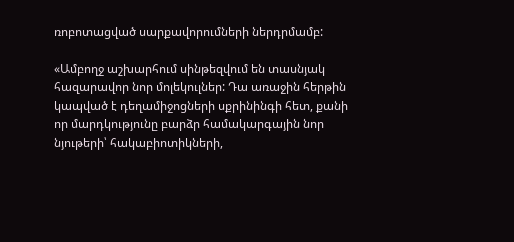ռոբոտացված սարքավորումների ներդրմամբ:

«Ամբողջ աշխարհում սինթեզվում են տասնյակ հազարավոր նոր մոլեկուլներ: Դա առաջին հերթին կապված է դեղամիջոցների սքրինինգի հետ, քանի որ մարդկությունը բարձր համակարգային նոր նյութերի՝ հակաբիոտիկների,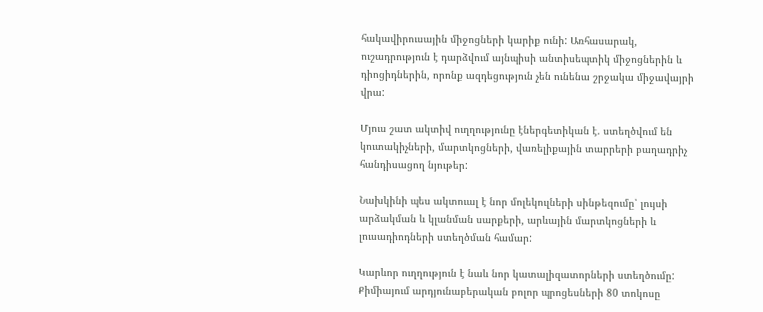հակավիրուսային միջոցների կարիք ունի: Առհասարակ, ուշադրություն է դարձվում այնպիսի անտիսեպտիկ միջոցներին և դիոցիդներին, որոնք ազդեցություն չեն ունենա շրջակա միջավայրի վրա:

Մյուս շատ ակտիվ ուղղությունը էներգետիկան է. ստեղծվում են կուտակիչների, մարտկոցների, վառելիքային տարրերի բաղադրիչ հանդիսացող նյութեր:

Նախկինի պես ակտուալ է նոր մոլեկուլների սինթեզումը՝ լույսի արձակման և կլանման սարքերի, արևային մարտկոցների և լուսադիոդների ստեղծման համար:

Կարևոր ուղղություն է նաև նոր կատալիզատորների ստեղծումը: Քիմիայում արդյունաբերական բոլոր պրոցեսների 80 տոկոսը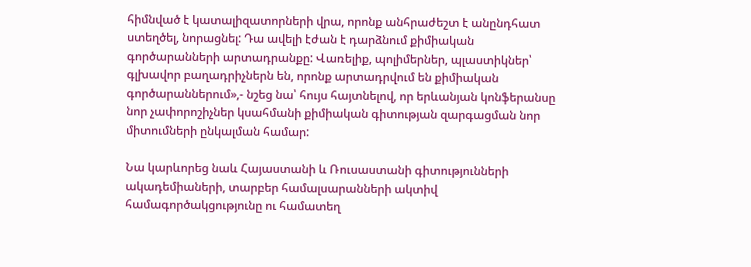հիմնված է կատալիզատորների վրա, որոնք անհրաժեշտ է անընդհատ ստեղծել, նորացնել: Դա ավելի էժան է դարձնում քիմիական գործարանների արտադրանքը: Վառելիք, պոլիմերներ, պլաստիկներ՝ գլխավոր բաղադրիչներն են, որոնք արտադրվում են քիմիական գործարաններում»,- նշեց նա՝ հույս հայտնելով, որ երևանյան կոնֆերանսը նոր չափորոշիչներ կսահմանի քիմիական գիտության զարգացման նոր միտումների ընկալման համար:

Նա կարևորեց նաև Հայաստանի և Ռուսաստանի գիտությունների ակադեմիաների, տարբեր համալսարանների ակտիվ համագործակցությունը ու համատեղ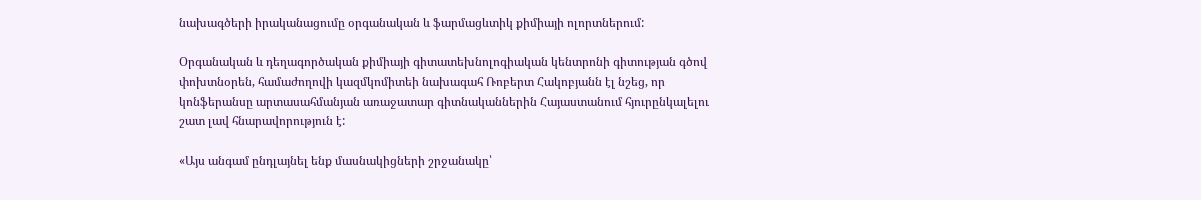նախագծերի իրականացումը օրգանական և ֆարմացևտիկ քիմիայի ոլորտներում:

Օրգանական և դեղագործական քիմիայի գիտատեխնոլոգիական կենտրոնի գիտության գծով փոխտնօրեն, համաժողովի կազմկոմիտեի նախագահ Ռոբերտ Հակոբյանն էլ նշեց, որ կոնֆերանսը արտասահմանյան առաջատար գիտնականներին Հայաստանում հյուրընկալելու շատ լավ հնարավորություն է:

«Այս անգամ ընդլայնել ենք մասնակիցների շրջանակը՝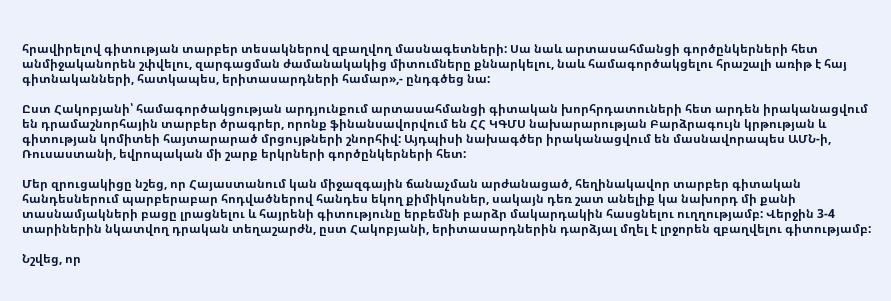հրավիրելով գիտության տարբեր տեսակներով զբաղվող մասնագետների: Սա նաև արտասահմանցի գործընկերների հետ անմիջականորեն շփվելու, զարգացման ժամանակակից միտումները քննարկելու, նաև համագործակցելու հրաշալի առիթ է հայ գիտնականների, հատկապես, երիտասարդների համար»,- ընդգծեց նա:

Ըստ Հակոբյանի՝ համագործակցության արդյունքում արտասահմանցի գիտական խորհրդատուների հետ արդեն իրականացվում են դրամաշնորհային տարբեր ծրագրեր, որոնք ֆինանսավորվում են ՀՀ ԿԳՄՍ նախարարության Բարձրագույն կրթության և գիտության կոմիտեի հայտարարած մրցույթների շնորհիվ: Այդպիսի նախագծեր իրականացվում են մասնավորապես ԱՄՆ-ի, Ռուսաստանի, եվրոպական մի շարք երկրների գործընկերների հետ:

Մեր զրուցակիցը նշեց, որ Հայաստանում կան միջազգային ճանաչման արժանացած, հեղինակավոր տարբեր գիտական հանդեսներում պարբերաբար հոդվածներով հանդես եկող քիմիկոսներ, սակայն դեռ շատ անելիք կա նախորդ մի քանի տասնամյակների բացը լրացնելու և հայրենի գիտությունը երբեմնի բարձր մակարդակին հասցնելու ուղղությամբ: Վերջին 3-4 տարիներին նկատվող դրական տեղաշարժն, ըստ Հակոբյանի, երիտասարդներին դարձյալ մղել է լրջորեն զբաղվելու գիտությամբ:

Նշվեց, որ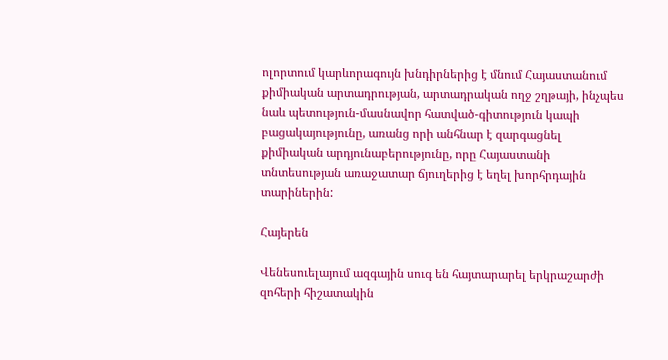ոլորտում կարևորագույն խնդիրներից է մնում Հայաստանում քիմիական արտադրության, արտադրական ողջ շղթայի, ինչպես նաև պետություն-մասնավոր հատված-գիտություն կապի բացակայությունը, առանց որի անհնար է զարգացնել քիմիական արդյունաբերությունը, որը Հայաստանի տնտեսության առաջատար ճյուղերից է եղել խորհրդային տարիներին:

Հայերեն

Վենեսուելայում ազգային սուգ են հայտարարել երկրաշարժի զոհերի հիշատակին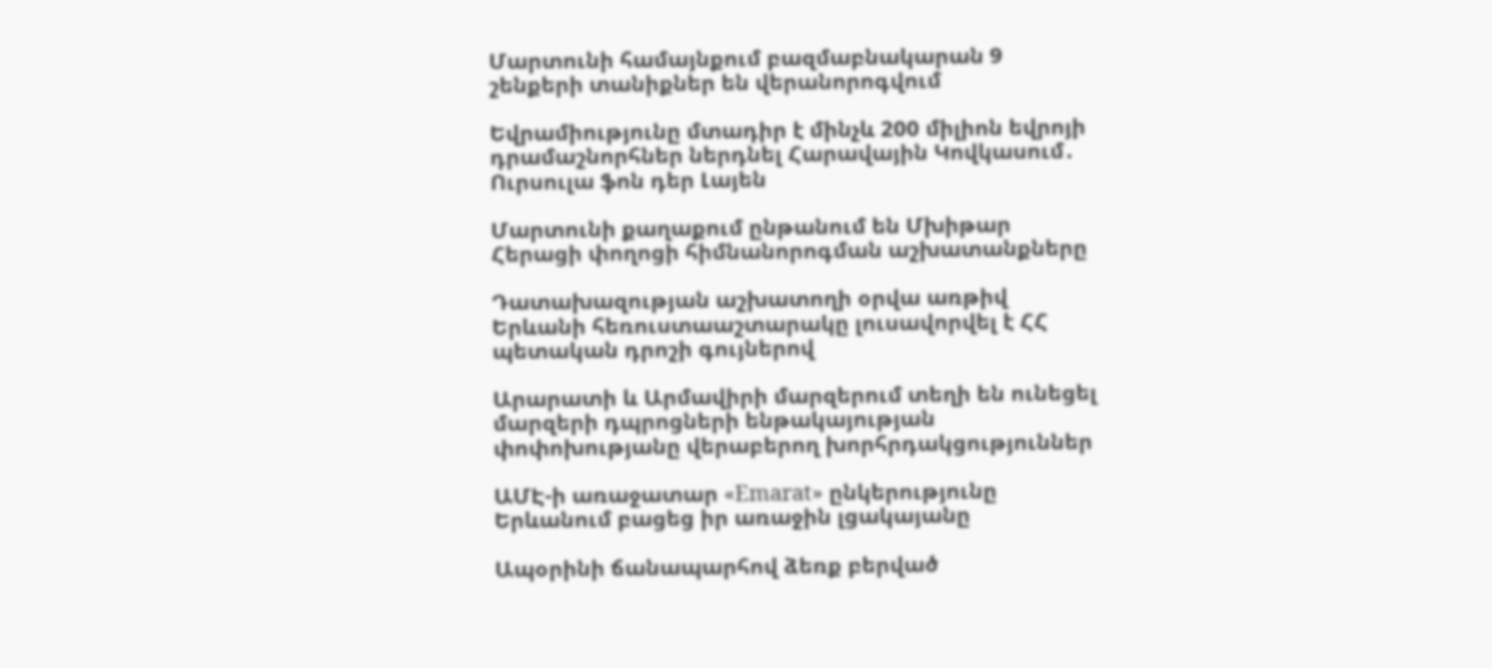Մարտունի համայնքում բազմաբնակարան 9 շենքերի տանիքներ են վերանորոգվում

Եվրամիությունը մտադիր է մինչև 200 միլիոն եվրոյի դրամաշնորհներ ներդնել Հարավային Կովկասում․ Ուրսուլա ֆոն դեր Լայեն

Մարտունի քաղաքում ընթանում են Մխիթար Հերացի փողոցի հիմնանորոգման աշխատանքները

Դատախազության աշխատողի օրվա առթիվ Երևանի հեռուստաաշտարակը լուսավորվել է ՀՀ պետական դրոշի գույներով

Արարատի և Արմավիրի մարզերում տեղի են ունեցել մարզերի դպրոցների ենթակայության փոփոխությանը վերաբերող խորհրդակցություններ

ԱՄԷ-ի առաջատար «Emarat» ընկերությունը Երևանում բացեց իր առաջին լցակայանը

Ապօրինի ճանապարհով ձեռք բերված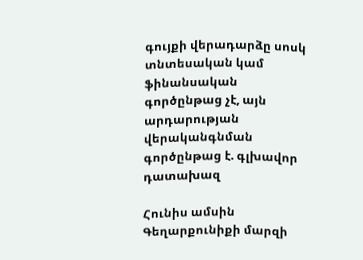գույքի վերադարձը սոսկ տնտեսական կամ ֆինանսական գործընթաց չէ, այն արդարության վերականգնման գործընթաց է. գլխավոր դատախազ

Հունիս ամսին Գեղարքունիքի մարզի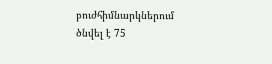բուժհիմնարկներում ծնվել է 75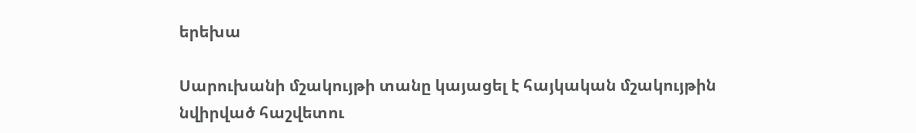երեխա

Սարուխանի մշակույթի տանը կայացել է հայկական մշակույթին նվիրված հաշվետու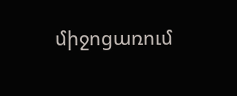միջոցառում